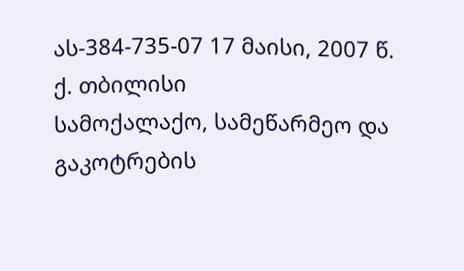ას-384-735-07 17 მაისი, 2007 წ.
ქ. თბილისი
სამოქალაქო, სამეწარმეო და გაკოტრების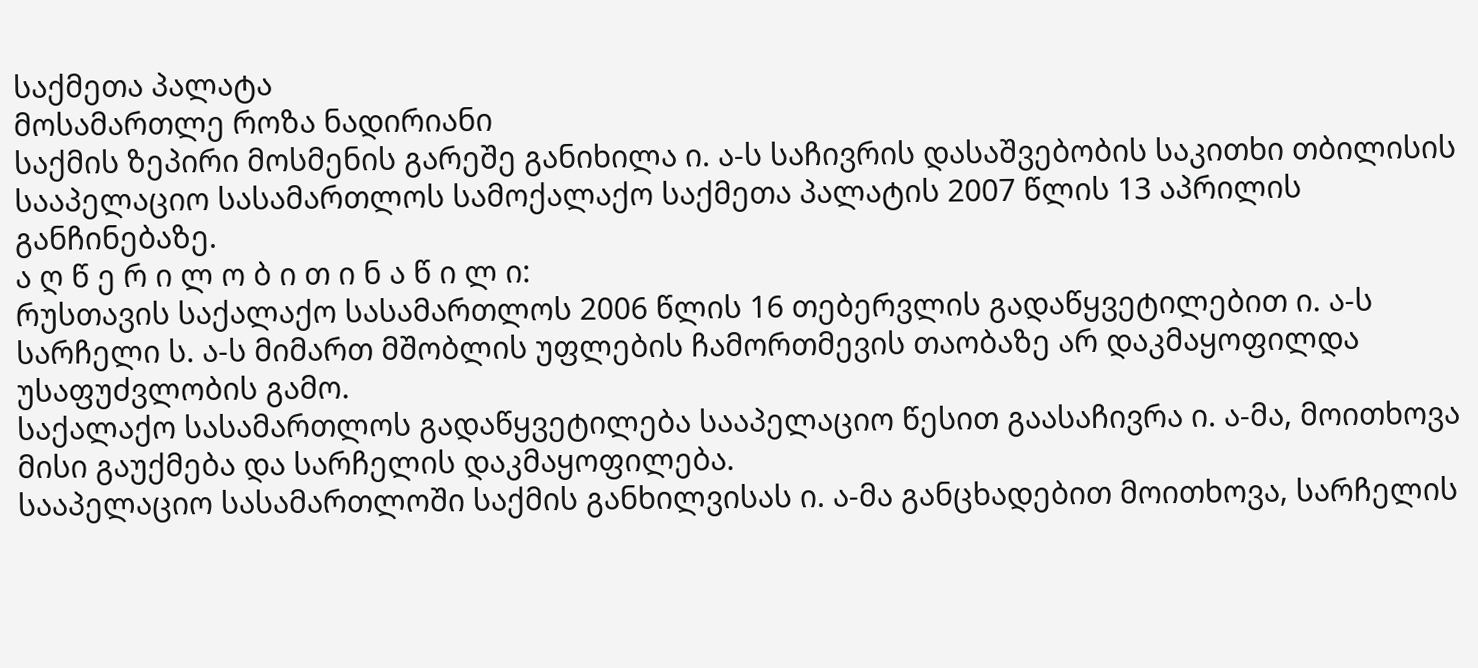საქმეთა პალატა
მოსამართლე როზა ნადირიანი
საქმის ზეპირი მოსმენის გარეშე განიხილა ი. ა-ს საჩივრის დასაშვებობის საკითხი თბილისის სააპელაციო სასამართლოს სამოქალაქო საქმეთა პალატის 2007 წლის 13 აპრილის განჩინებაზე.
ა ღ წ ე რ ი ლ ო ბ ი თ ი ნ ა წ ი ლ ი:
რუსთავის საქალაქო სასამართლოს 2006 წლის 16 თებერვლის გადაწყვეტილებით ი. ა-ს სარჩელი ს. ა-ს მიმართ მშობლის უფლების ჩამორთმევის თაობაზე არ დაკმაყოფილდა უსაფუძვლობის გამო.
საქალაქო სასამართლოს გადაწყვეტილება სააპელაციო წესით გაასაჩივრა ი. ა-მა, მოითხოვა მისი გაუქმება და სარჩელის დაკმაყოფილება.
სააპელაციო სასამართლოში საქმის განხილვისას ი. ა-მა განცხადებით მოითხოვა, სარჩელის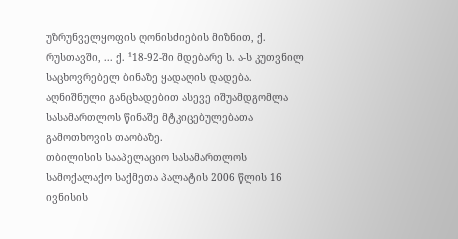უზრუნველყოფის ღონისძიების მიზნით, ქ. რუსთავში, ... ქ. ¹18-92-ში მდებარე ს. ა-ს კუთვნილ საცხოვრებელ ბინაზე ყადაღის დადება. აღნიშნული განცხადებით ასევე იშუამდგომლა სასამართლოს წინაშე მტკიცებულებათა გამოთხოვის თაობაზე.
თბილისის სააპელაციო სასამართლოს სამოქალაქო საქმეთა პალატის 2006 წლის 16 ივნისის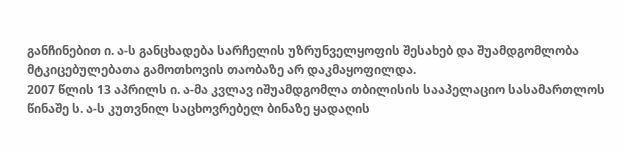განჩინებით ი. ა-ს განცხადება სარჩელის უზრუნველყოფის შესახებ და შუამდგომლობა მტკიცებულებათა გამოთხოვის თაობაზე არ დაკმაყოფილდა.
2007 წლის 13 აპრილს ი. ა-მა კვლავ იშუამდგომლა თბილისის სააპელაციო სასამართლოს წინაშე ს. ა-ს კუთვნილ საცხოვრებელ ბინაზე ყადაღის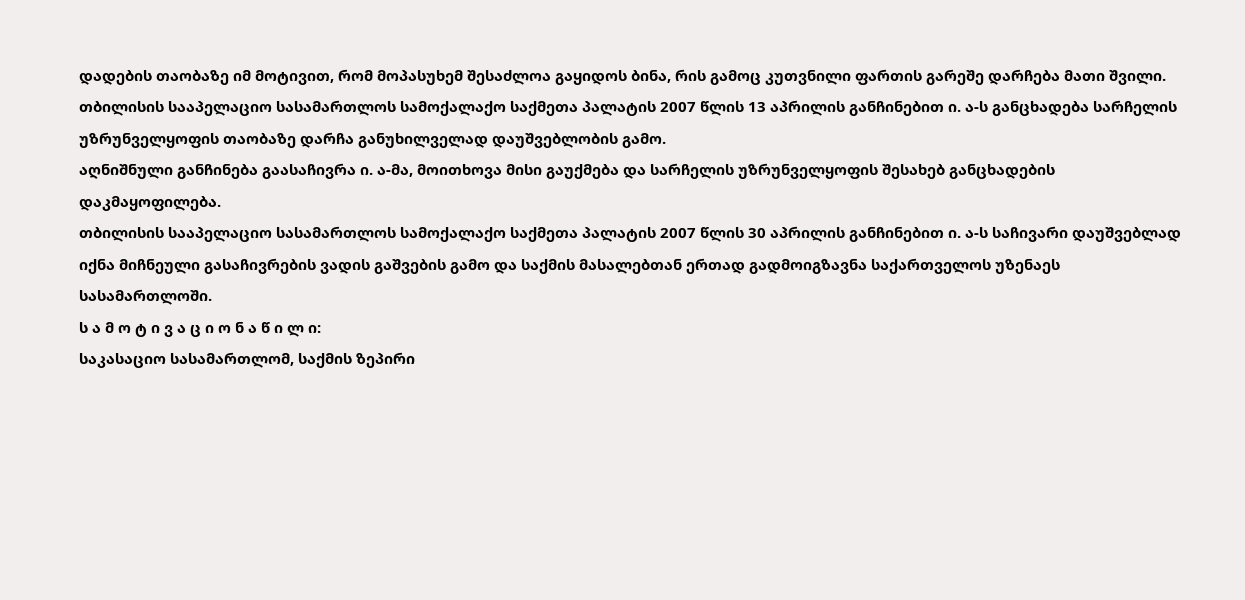დადების თაობაზე იმ მოტივით, რომ მოპასუხემ შესაძლოა გაყიდოს ბინა, რის გამოც კუთვნილი ფართის გარეშე დარჩება მათი შვილი.
თბილისის სააპელაციო სასამართლოს სამოქალაქო საქმეთა პალატის 2007 წლის 13 აპრილის განჩინებით ი. ა-ს განცხადება სარჩელის უზრუნველყოფის თაობაზე დარჩა განუხილველად დაუშვებლობის გამო.
აღნიშნული განჩინება გაასაჩივრა ი. ა-მა, მოითხოვა მისი გაუქმება და სარჩელის უზრუნველყოფის შესახებ განცხადების დაკმაყოფილება.
თბილისის სააპელაციო სასამართლოს სამოქალაქო საქმეთა პალატის 2007 წლის 30 აპრილის განჩინებით ი. ა-ს საჩივარი დაუშვებლად იქნა მიჩნეული გასაჩივრების ვადის გაშვების გამო და საქმის მასალებთან ერთად გადმოიგზავნა საქართველოს უზენაეს სასამართლოში.
ს ა მ ო ტ ი ვ ა ც ი ო ნ ა წ ი ლ ი:
საკასაციო სასამართლომ, საქმის ზეპირი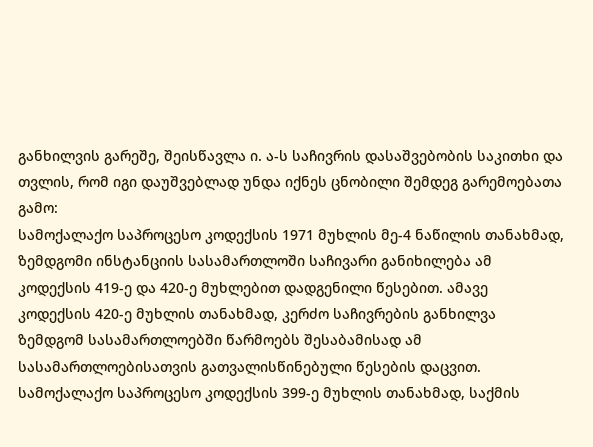განხილვის გარეშე, შეისწავლა ი. ა-ს საჩივრის დასაშვებობის საკითხი და თვლის, რომ იგი დაუშვებლად უნდა იქნეს ცნობილი შემდეგ გარემოებათა გამო:
სამოქალაქო საპროცესო კოდექსის 1971 მუხლის მე-4 ნაწილის თანახმად, ზემდგომი ინსტანციის სასამართლოში საჩივარი განიხილება ამ კოდექსის 419-ე და 420-ე მუხლებით დადგენილი წესებით. ამავე კოდექსის 420-ე მუხლის თანახმად, კერძო საჩივრების განხილვა ზემდგომ სასამართლოებში წარმოებს შესაბამისად ამ სასამართლოებისათვის გათვალისწინებული წესების დაცვით.
სამოქალაქო საპროცესო კოდექსის 399-ე მუხლის თანახმად, საქმის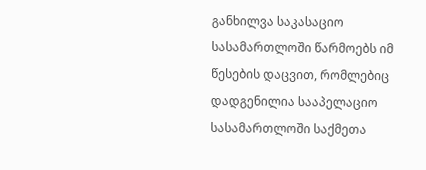განხილვა საკასაციო სასამართლოში წარმოებს იმ წესების დაცვით, რომლებიც დადგენილია სააპელაციო სასამართლოში საქმეთა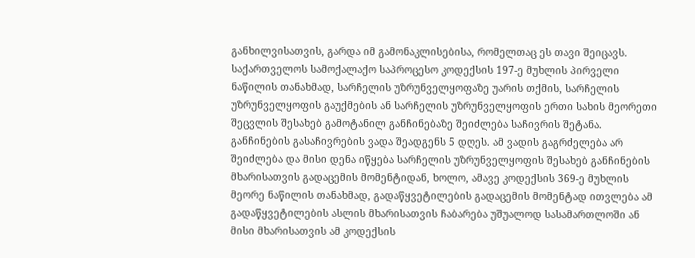განხილვისათვის, გარდა იმ გამონაკლისებისა, რომელთაც ეს თავი შეიცავს.
საქართველოს სამოქალაქო საპროცესო კოდექსის 197-ე მუხლის პირველი ნაწილის თანახმად, სარჩელის უზრუნველყოფაზე უარის თქმის, სარჩელის უზრუნველყოფის გაუქმების ან სარჩელის უზრუნველყოფის ერთი სახის მეორეთი შეცვლის შესახებ გამოტანილ განჩინებაზე შეიძლება საჩივრის შეტანა. განჩინების გასაჩივრების ვადა შეადგენს 5 დღეს. ამ ვადის გაგრძელება არ შეიძლება და მისი დენა იწყება სარჩელის უზრუნველყოფის შესახებ განჩინების მხარისათვის გადაცემის მომენტიდან, ხოლო, ამავე კოდექსის 369-ე მუხლის მეორე ნაწილის თანახმად, გადაწყვეტილების გადაცემის მომენტად ითვლება ამ გადაწყვეტილების ასლის მხარისათვის ჩაბარება უშუალოდ სასამართლოში ან მისი მხარისათვის ამ კოდექსის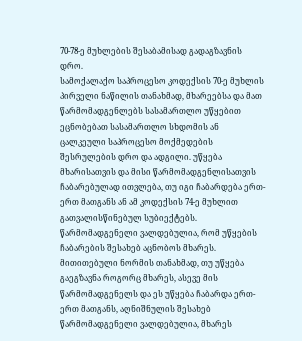70-78-ე მუხლების შესაბამისად გადაგზავნის დრო.
სამოქალაქო საპროცესო კოდექსის 70-ე მუხლის პირველი ნაწილის თანახმად, მხარეებსა და მათ წარმომადგენლებს სასამართლო უწყებით ეცნობებათ სასამართლო სხდომის ან ცალკეული საპროცესო მოქმედების შესრულების დრო და ადგილი. უწყება მხარისათვის და მისი წარმომადგენლისათვის ჩაბარებულად ითვლება, თუ იგი ჩაბარდება ერთ-ერთ მათგანს ან ამ კოდექსის 74-ე მუხლით გათვალისწინებულ სუბიექტებს. წარმომადგენელი ვალდებულია, რომ უწყების ჩაბარების შესახებ აცნობოს მხარეს. მითითებული ნორმის თანახმად, თუ უწყება გაეგზავნა როგორც მხარეს, ასევე მის წარმომადგენელს და ეს უწყება ჩაბარდა ერთ-ერთ მათგანს, აღნიშნულის შესახებ წარმომადგენელი ვალდებულია, მხარეს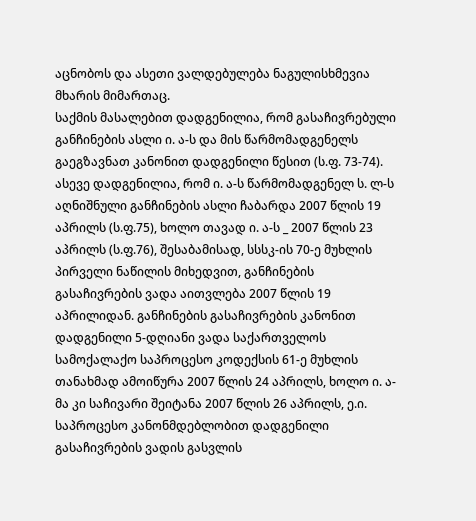აცნობოს და ასეთი ვალდებულება ნაგულისხმევია მხარის მიმართაც.
საქმის მასალებით დადგენილია, რომ გასაჩივრებული განჩინების ასლი ი. ა-ს და მის წარმომადგენელს გაეგზავნათ კანონით დადგენილი წესით (ს.ფ. 73-74). ასევე დადგენილია, რომ ი. ა-ს წარმომადგენელ ს. ლ-ს აღნიშნული განჩინების ასლი ჩაბარდა 2007 წლის 19 აპრილს (ს.ფ.75), ხოლო თავად ი. ა-ს _ 2007 წლის 23 აპრილს (ს.ფ.76), შესაბამისად, სსსკ-ის 70-ე მუხლის პირველი ნაწილის მიხედვით, განჩინების გასაჩივრების ვადა აითვლება 2007 წლის 19 აპრილიდან. განჩინების გასაჩივრების კანონით დადგენილი 5-დღიანი ვადა საქართველოს სამოქალაქო საპროცესო კოდექსის 61-ე მუხლის თანახმად ამოიწურა 2007 წლის 24 აპრილს, ხოლო ი. ა-მა კი საჩივარი შეიტანა 2007 წლის 26 აპრილს, ე.ი. საპროცესო კანონმდებლობით დადგენილი გასაჩივრების ვადის გასვლის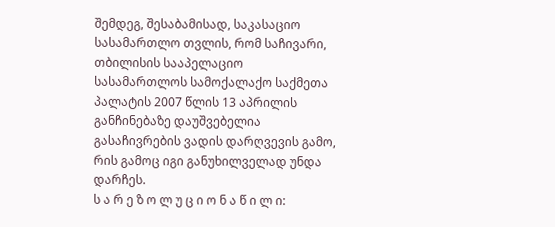შემდეგ, შესაბამისად, საკასაციო სასამართლო თვლის, რომ საჩივარი, თბილისის სააპელაციო სასამართლოს სამოქალაქო საქმეთა პალატის 2007 წლის 13 აპრილის განჩინებაზე დაუშვებელია გასაჩივრების ვადის დარღვევის გამო, რის გამოც იგი განუხილველად უნდა დარჩეს.
ს ა რ ე ზ ო ლ უ ც ი ო ნ ა წ ი ლ ი: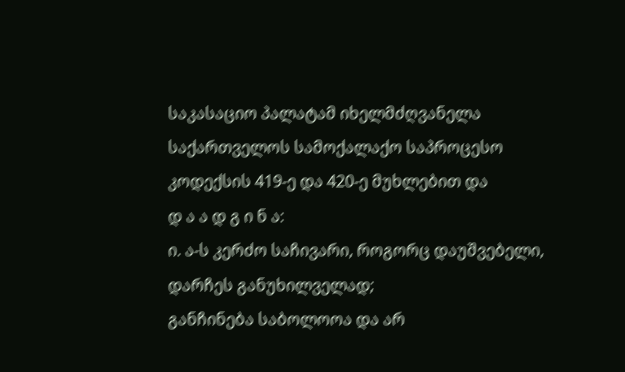საკასაციო პალატამ იხელმძღვანელა საქართველოს სამოქალაქო საპროცესო კოდექსის 419-ე და 420-ე მუხლებით და
დ ა ა დ გ ი ნ ა:
ი. ა-ს კერძო საჩივარი, როგორც დაუშვებელი, დარჩეს განუხილველად;
განჩინება საბოლოოა და არ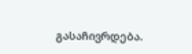გასაჩივრდება.